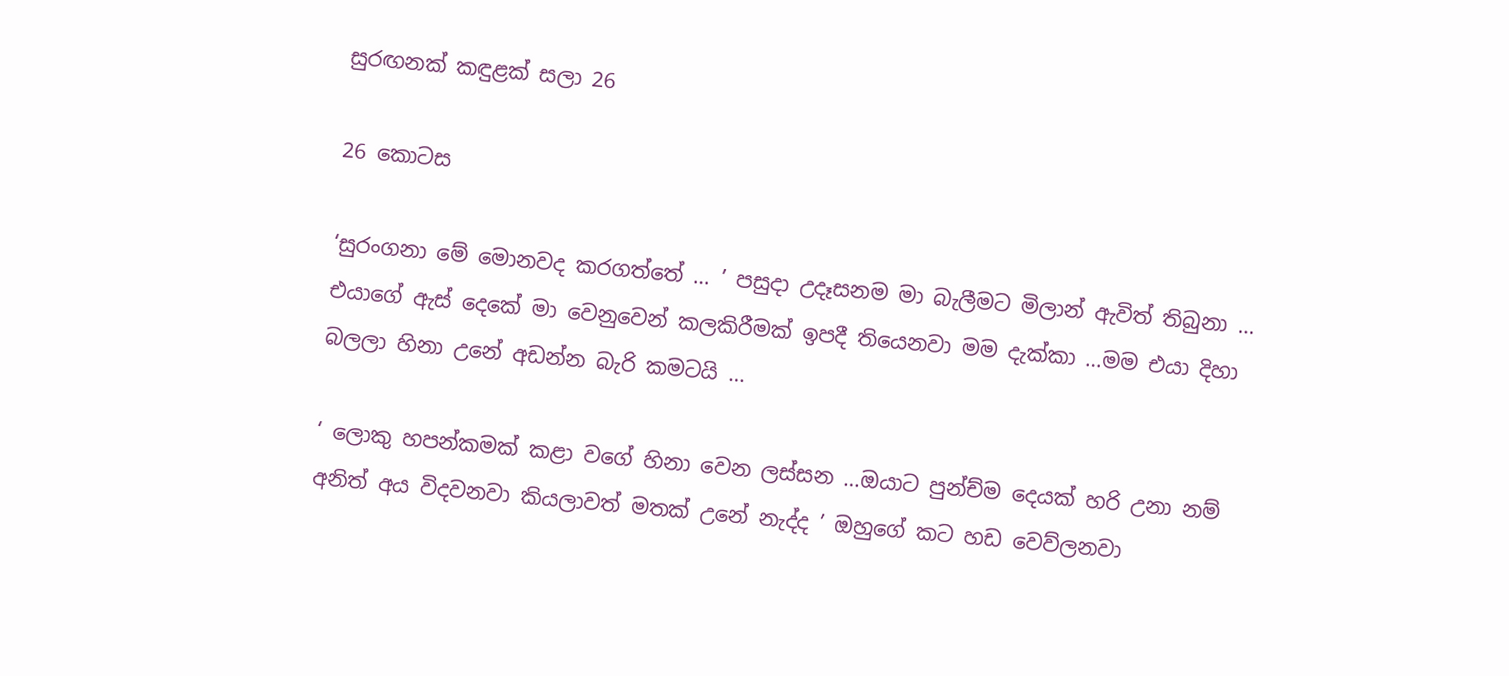සුරඟනක් කඳුළක් සලා 26

26 කොටස

‘සුරංගනා මේ මොනවද කරගත්තේ … ’ පසුදා උදෑසනම මා බැලීමට මිලාන් ඇවිත් තිබුනා … එයාගේ ඇස් දෙකේ මා වෙනුවෙන් කලකිරීමක් ඉපදී තියෙනවා මම දැක්කා …මම එයා දිහා බලලා හිනා උනේ අඩන්න බැරි කමටයි …

‘ ලොකු හපන්කමක් කළා වගේ හිනා වෙන ලස්සන …ඔයාට පුන්ච්ම දෙයක් හරි උනා නම් අනිත් අය විදවනවා කියලාවත් මතක් උනේ නැද්ද ’ ඔහුගේ කට හඩ වෙව්ලනවා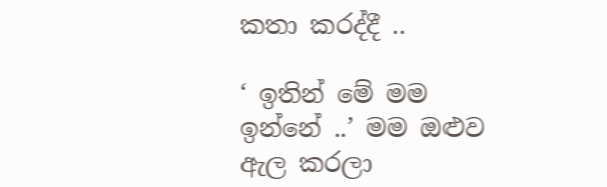කතා කරද්දී ..

‘ ඉතින් මේ මම ඉන්නේ ..’ මම ඔළුව ඇල කරලා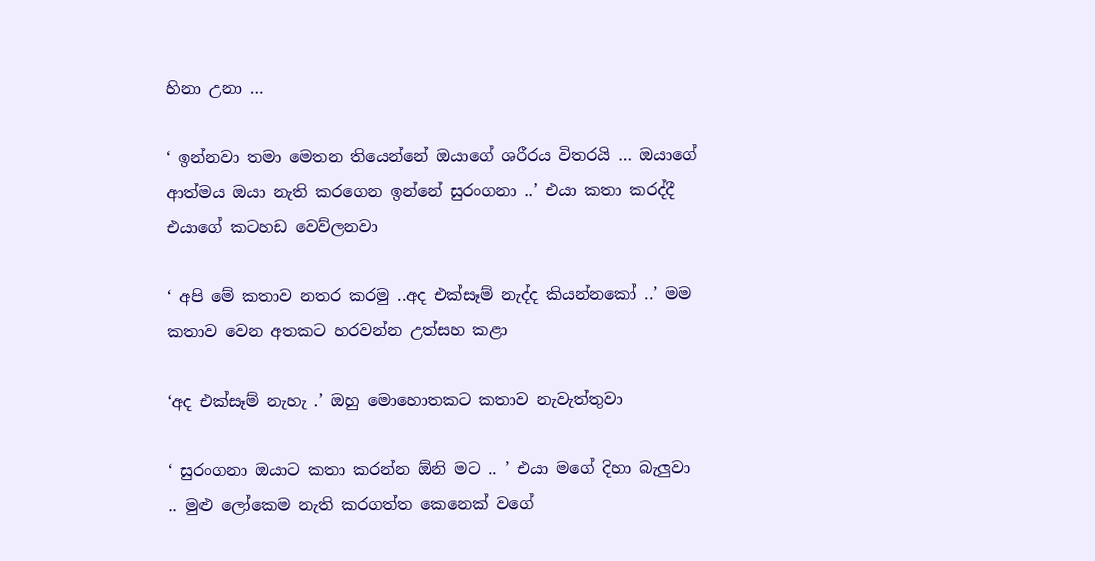හිනා උනා …

‘ ඉන්නවා තමා මෙතන තියෙන්නේ ඔයාගේ ශරීරය විතරයි … ඔයාගේ ආත්මය ඔයා නැති කරගෙන ඉන්නේ සුරංගනා ..’ එයා කතා කරද්දී එයාගේ කටහඩ වෙව්ලනවා

‘ අපි මේ කතාව නතර කරමු ..අද එක්සෑම් නැද්ද කියන්නකෝ ..’ මම කතාව වෙන අතකට හරවන්න උත්සහ කළා

‘අද එක්සෑම් නැහැ .’ ඔහු මොහොතකට කතාව නැවැත්තුවා

‘ සුරංගනා ඔයාට කතා කරන්න ඕනි මට .. ’ එයා මගේ දිහා බැලුවා .. මුළු ලෝකෙම නැති කරගත්ත කෙනෙක් වගේ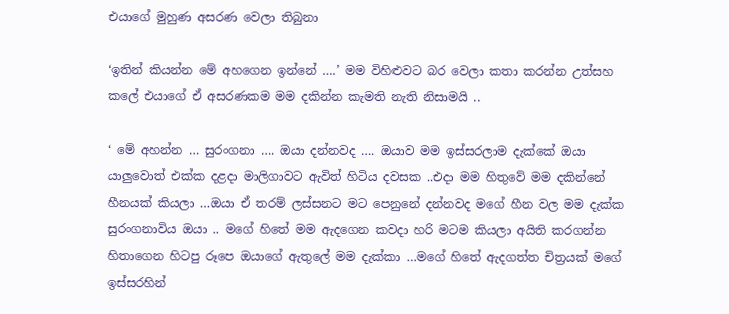එයාගේ මුහුණ අසරණ වෙලා තිබුනා

‘ඉතින් කියන්න මේ අහගෙන ඉන්නේ ….’ මම විහිළුවට බර වෙලා කතා කරන්න උත්සහ කලේ එයාගේ ඒ අසරණකම මම දකින්න කැමති නැති නිසාමයි ..

‘ මේ අහන්න … සුරංගනා …. ඔයා දන්නවද …. ඔයාව මම ඉස්සරලාම දැක්කේ ඔයා යාලුවොත් එක්ක දළදා මාලිගාවට ඇවිත් හිටිය දවසක ..එදා මම හිතුවේ මම දකින්නේ හීනයක් කියලා …ඔයා ඒ තරම් ලස්සනට මට පෙනුනේ දන්නවද මගේ හීන වල මම දැක්ක සුරංගනාවිය ඔයා .. මගේ හිතේ මම ඇදගෙන කවදා හරි මටම කියලා අයිති කරගන්න හිතාගෙන හිටපු රූපෙ ඔයාගේ ඇතුලේ මම දැක්කා …මගේ හිතේ ඇදගත්ත චිත්‍රයක් මගේ ඉස්සරහින්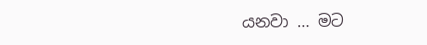යනවා … මට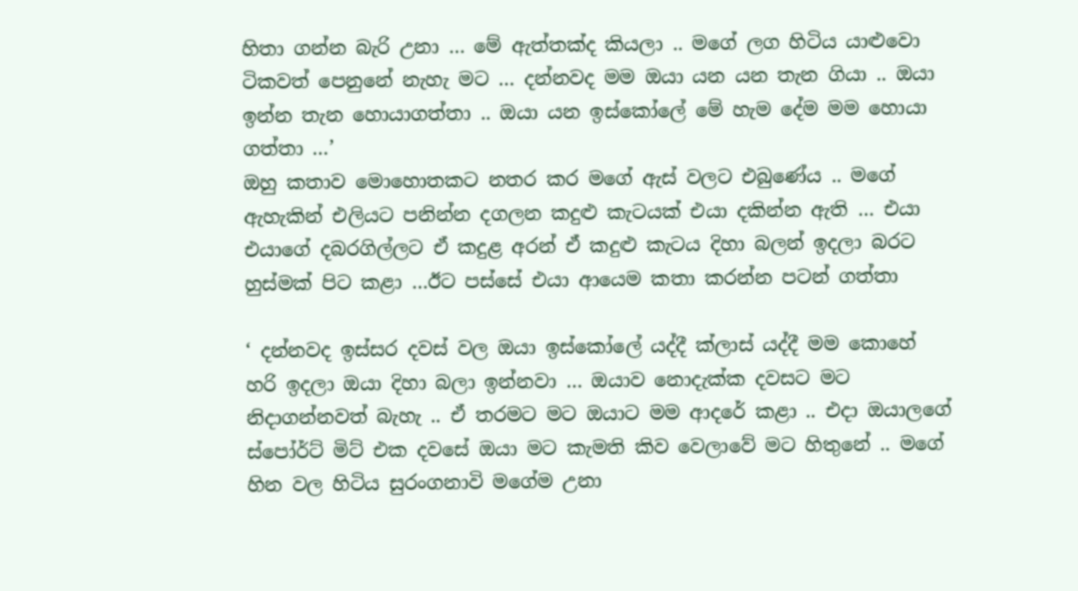හිතා ගන්න බැරි උනා … මේ ඇත්තක්ද කියලා .. මගේ ලග හිටිය යාළුවො ටිකවත් පෙනුනේ නැහැ මට … දන්නවද මම ඔයා යන යන තැන ගියා .. ඔයා ඉන්න තැන හොයාගත්තා .. ඔයා යන ඉස්කෝලේ මේ හැම දේම මම හොයා ගත්තා …’
ඔහු කතාව මොහොතකට නතර කර මගේ ඇස් වලට එබුණේය .. මගේ ඇහැකින් එලියට පනින්න දගලන කදුළු කැටයක් එයා දකින්න ඇති … එයා එයාගේ දබරගිල්ලට ඒ කදුළ අරන් ඒ කදුළු කැටය දිහා බලන් ඉදලා බරට හුස්මක් පිට කළා …ඊට පස්සේ එයා ආයෙම කතා කරන්න පටන් ගත්තා

‘ දන්නවද ඉස්සර දවස් වල ඔයා ඉස්කෝලේ යද්දී ක්ලාස් යද්දී මම කොහේ හරි ඉදලා ඔයා දිහා බලා ඉන්නවා … ඔයාව නොදැක්ක දවසට මට නිදාගන්නවත් බැහැ .. ඒ තරමට මට ඔයාට මම ආදරේ කළා .. එදා ඔයාලගේ ස්පෝර්ට් මිට් එක දවසේ ඔයා මට කැමති කිව වෙලාවේ මට හිතුනේ .. මගේ හින වල හිටිය සුරංගනාවි මගේම උනා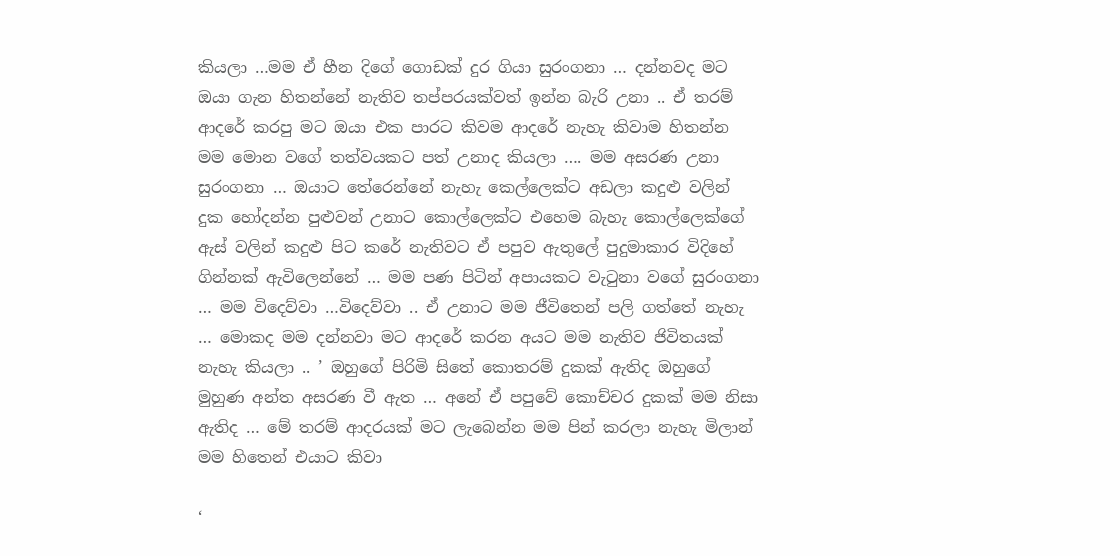කියලා …මම ඒ හීන දිගේ ගොඩක් දුර ගියා සුරංගනා … දන්නවද මට ඔයා ගැන හිතන්නේ නැතිව තප්පරයක්වත් ඉන්න බැරි උනා .. ඒ තරම් ආදරේ කරපු මට ඔයා එක පාරට කිවම ආදරේ නැහැ කිවාම හිතන්න මම මොන වගේ තත්වයකට පත් උනාද කියලා …. මම අසරණ උනා සුරංගනා … ඔයාට තේරෙන්නේ නැහැ කෙල්ලෙක්ට අඩලා කදුළු වලින් දුක හෝදන්න පුළුවන් උනාට කොල්ලෙක්ට එහෙම බැහැ කොල්ලෙක්ගේ ඇස් වලින් කදුළු පිට කරේ නැතිවට ඒ පපුව ඇතුලේ පුදුමාකාර විදිහේ ගින්නක් ඇවිලෙන්නේ … මම පණ පිටින් අපායකට වැටුනා වගේ සුරංගනා … මම විදෙව්වා …විදෙව්වා .. ඒ උනාට මම ජීවිතෙන් පලි ගත්තේ නැහැ … මොකද මම දන්නවා මට ආදරේ කරන අයට මම නැතිව ජිවිතයක් නැහැ කියලා .. ’ ඔහුගේ පිරිමි සිතේ කොතරම් දුකක් ඇතිද ඔහුගේ මුහුණ අන්ත අසරණ වී ඇත … අනේ ඒ පපුවේ කොච්චර දුකක් මම නිසා ඇතිද … මේ තරම් ආදරයක් මට ලැබෙන්න මම පින් කරලා නැහැ මිලාන් මම හිතෙන් එයාට කිවා

‘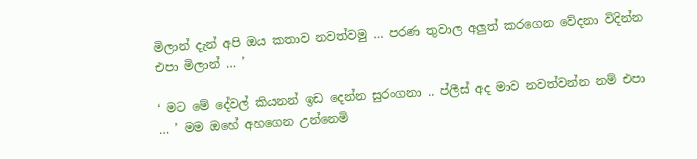මිලාන් දැන් අපි ඔය කතාව නවත්වමු … පරණ තුවාල අලුත් කරගෙන වේදනා විදින්න එපා මිලාන් … ’

‘ මට මේ දේවල් කියනන් ඉඩ දෙන්න සුරංගනා .. ප්ලීස් අද මාව නවත්වන්න නම් එපා … ’ මම ඔහේ අහගෙන උන්නෙමි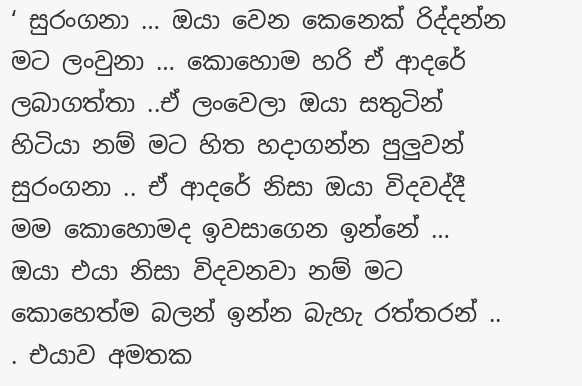‘ සුරංගනා … ඔයා වෙන කෙනෙක් රිද්දන්න මට ලංවුනා … කොහොම හරි ඒ ආදරේ ලබාගත්තා ..ඒ ලංවෙලා ඔයා සතුටින් හිටියා නම් මට හිත හදාගන්න පුලුවන් සුරංගනා .. ඒ ආදරේ නිසා ඔයා විදවද්දී මම කොහොමද ඉවසාගෙන ඉන්නේ … ඔයා එයා නිසා විදවනවා නම් මට කොහෙත්ම බලන් ඉන්න බැහැ රත්තරන් .. . එයාව අමතක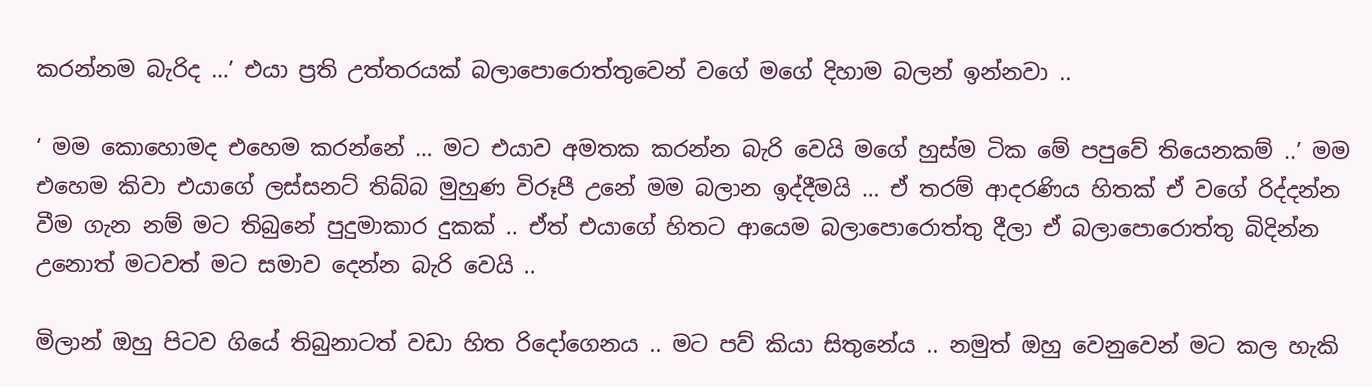කරන්නම බැරිද …’ එයා ප්‍රති උත්තරයක් බලාපොරොත්තුවෙන් වගේ මගේ දිහාම බලන් ඉන්නවා ..

‘ මම කොහොමද එහෙම කරන්නේ … මට එයාව අමතක කරන්න බැරි වෙයි මගේ හුස්ම ටික මේ පපුවේ තියෙනකම් ..’ මම එහෙම කිවා එයාගේ ලස්සනට් තිබ්බ මුහුණ විරූපී උනේ මම බලාන ඉද්දීමයි … ඒ තරම් ආදරණිය හිතක් ඒ වගේ රිද්දන්න වීම ගැන නම් මට තිබුනේ පුදුමාකාර දුකක් .. ඒත් එයාගේ හිතට ආයෙම බලාපොරොත්තු දීලා ඒ බලාපොරොත්තු බිදින්න උනොත් මටවත් මට සමාව දෙන්න බැරි වෙයි ..

මිලාන් ඔහු පිටව ගියේ තිබුනාටත් වඩා හිත රිදෝගෙනය .. මට පව් කියා සිතුනේය .. නමුත් ඔහු වෙනුවෙන් මට කල හැකි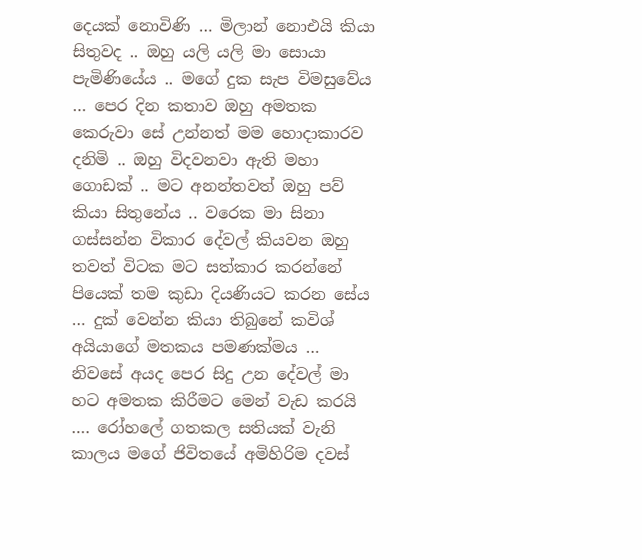දෙයක් නොවිණි … මිලාන් නොඑයි කියා සිතුවද .. ඔහු යලි යලි මා සොයා පැමිණියේය .. මගේ දුක සැප විමසුවේය … පෙර දින කතාව ඔහු අමතක කෙරුවා සේ උන්නත් මම හොදාකාරව දනිමි .. ඔහු විදවනවා ඇති මහා ගොඩක් .. මට අනන්තවත් ඔහු පව් කියා සිතුනේය .. වරෙක මා සිනා ගස්සන්න විකාර දේවල් කියවන ඔහු තවත් විටක මට සත්කාර කරන්නේ පියෙක් තම කුඩා දියණියට කරන සේය … දුක් වෙන්න කියා තිබුනේ කවිශ් අයියාගේ මතකය පමණක්මය … නිවසේ අයද පෙර සිදු උන දේවල් මා හට අමතක කිරීමට මෙන් වැඩ කරයි …. රෝහලේ ගතකල සතියක් වැනි කාලය මගේ ජිවිතයේ අමිහිරිම දවස්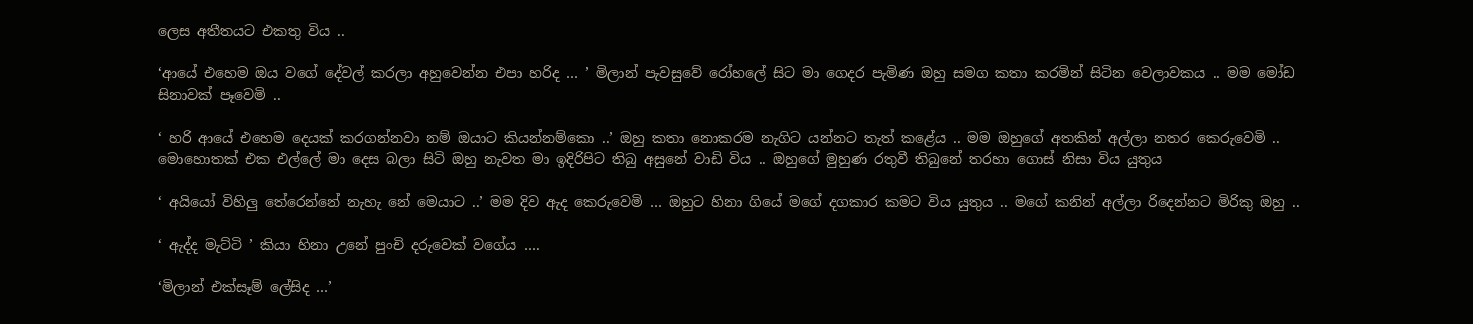ලෙස අතීතයට එකතු විය ..

‘ආයේ එහෙම ඔය වගේ දේවල් කරලා අහුවෙන්න එපා හරිද … ’ මිලාන් පැවසුවේ රෝහලේ සිට මා ගෙදර පැමිණ ඔහු සමග කතා කරමින් සිටින වෙලාවකය .. මම මෝඩ සිනාවක් පෑවෙමි ..

‘ හරි ආයේ එහෙම දෙයක් කරගන්නවා නම් ඔයාට කියන්නම්කො ..’ ඔහු කතා නොකරම නැගිට යන්නට තැත් කළේය .. මම ඔහුගේ අතකින් අල්ලා නතර කෙරුවෙමි .. මොහොතක් එක එල්ලේ මා දෙස බලා සිටි ඔහු නැවත මා ඉදිරිපිට තිබු අසුනේ වාඩි විය .. ඔහුගේ මුහුණ රතුවී තිබුනේ තරහා ගොස් නිසා විය යුතුය

‘ අයියෝ විහිලු තේරෙන්නේ නැහැ නේ මෙයාට ..’ මම දිව ඇද කෙරුවෙමි … ඔහුට හිනා ගියේ මගේ දගකාර කමට විය යුතුය .. මගේ කනින් අල්ලා රිදෙන්නට මිරිකු ඔහු ..

‘ ඇද්ද මැට්ටි ’ කියා හිනා උනේ පුංචි දරුවෙක් වගේය ….

‘මිලාන් එක්සෑම් ලේසිද …’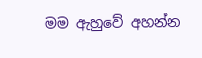මම ඇහුවේ අහන්න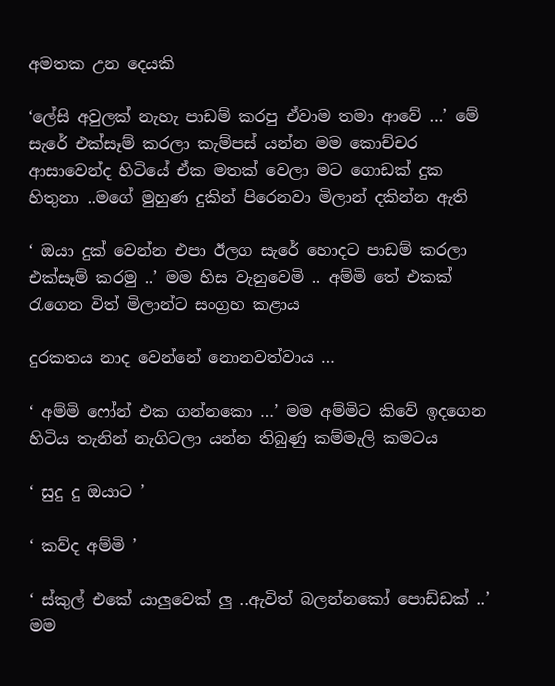අමතක උන දෙයකි

‘ලේසි අවුලක් නැහැ පාඩම් කරපු ඒවාම තමා ආවේ …’ මේ සැරේ එක්සෑම් කරලා කැම්පස් යන්න මම කොච්චර ආසාවෙන්ද හිටියේ ඒක මතක් වෙලා මට ගොඩක් දුක හිතුනා ..මගේ මුහුණ දුකින් පිරෙනවා මිලාන් දකින්න ඇති

‘ ඔයා දුක් වෙන්න එපා ඊලග සැරේ හොදට පාඩම් කරලා එක්සෑම් කරමු ..’ මම හිස වැනුවෙමි .. අම්මි තේ එකක් රැගෙන විත් මිලාන්ට සංග්‍රහ කළාය

දුරකතය නාද වෙන්නේ නොනවත්වාය …

‘ අම්මි ෆෝන් එක ගන්නකො …’ මම අම්මිට කිවේ ඉදගෙන හිටිය තැනින් නැගිටලා යන්න තිබුණු කම්මැලි කමටය

‘ සුදු දු ඔයාට ’

‘ කව්ද අම්මි ’

‘ ස්කුල් එකේ යාලුවෙක් ලු ..ඇවිත් බලන්නකෝ පොඩ්ඩක් ..’ මම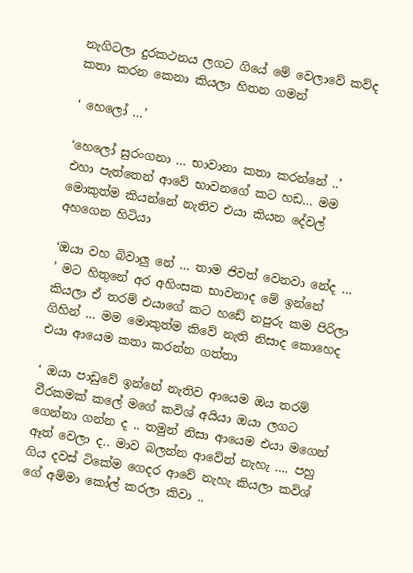නැගිටලා දුරකථනය ලගට ගියේ මේ වෙලාවේ කව්ද කතා කරන කෙනා කියලා හිතන ගමන්

‘ හෙලෝ …’

‘හෙලෝ සුරංගනා … භාවානා කතා කරන්නේ ..’ එහා පැත්තෙන් ආවේ භාවනගේ කට හඩ… මම මොකුත්ම කියන්නේ නැතිව එයා කියන දේවල් අහගෙන හිටියා

‘ඔයා වහ බිවාලු නේ … තාම ජිවත් වෙනවා නේද … ’ මට හිතුනේ අර අහිංසක භාවනාද මේ ඉන්නේ කියලා ඒ තරම් එයාගේ කට හඩේ නපුරු කම පිරිලා ගිහින් … මම මොකුත්ම කිවේ නැති නිසාද කොහෙද එයා ආයෙම කතා කරන්න ගත්තා

‘ ඔයා පාඩුවේ ඉන්නේ නැතිව ආයෙම ඔය තරම් වීරකමක් කලේ මගේ කවිශ් අයියා ඔයා ලගට ගෙන්නා ගන්න ද .. තමුන් නිසා ආයෙම එයා මගෙන් ඈත් වෙලා ද.. මාව බලන්න ආවේත් නැහැ …. පහු ගිය දවස් ටිකේම ගෙදර ආවේ නැහැ කියලා කවිශ් ගේ අම්මා කෝල් කරලා කිවා ..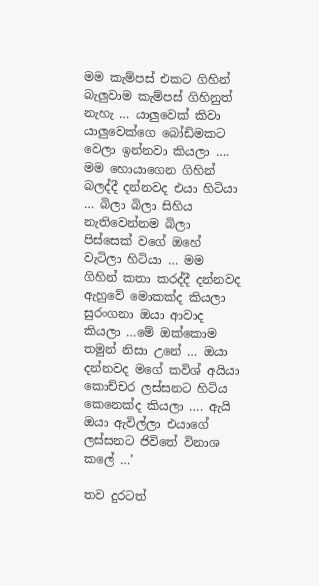මම කැම්පස් එකට ගිහින් බැලුවාම කැම්පස් ගිහිනුත් නැහැ … යාලුවෙක් කිවා යාලුවෙක්ගෙ බෝඩිමකට වෙලා ඉන්නවා කියලා …. මම හොයාගෙන ගිහින් බලද්දී දන්නවද එයා හිටියා … බිලා බිලා සිහිය නැතිවෙන්නම බිලා පිස්සෙක් වගේ ඔහේ වැටිලා හිටියා … මම ගිහින් කතා කරද්දී දන්නවද ඇහුවේ මොකක්ද කියලා සුරංගනා ඔයා ආවාද කියලා …මේ ඔක්කොම තමුන් නිසා උනේ … ඔයා දන්නවද මගේ කවිශ් අයියා කොච්චර ලස්සනට හිටිය කෙනෙක්ද කියලා …. ඇයි ඔයා ඇවිල්ලා එයාගේ ලස්සනට ජිවිතේ විනාශ කලේ …’

තව දුරටත්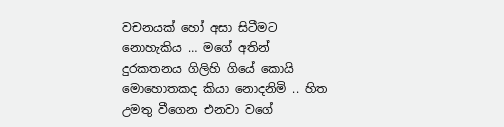වචනයක් හෝ අසා සිටීමට නොහැකිය … මගේ අතින් දුරකතනය ගිලිහි ගියේ කොයි මොහොතකද කියා නොදනිමි .. හිත උමතු වීගෙන එනවා වගේ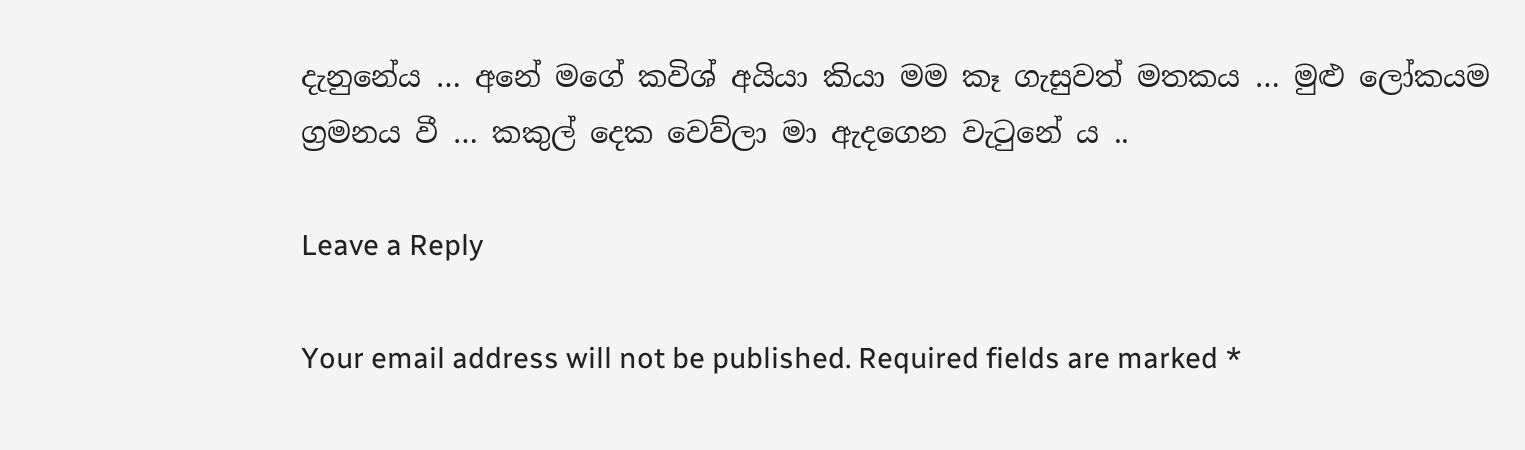දැනුනේය … අනේ මගේ කවිශ් අයියා කියා මම කෑ ගැසුවත් මතකය … මුළු ලෝකයම ග්‍රමනය වී … කකුල් දෙක වෙව්ලා මා ඇදගෙන වැටුනේ ය ..

Leave a Reply

Your email address will not be published. Required fields are marked *